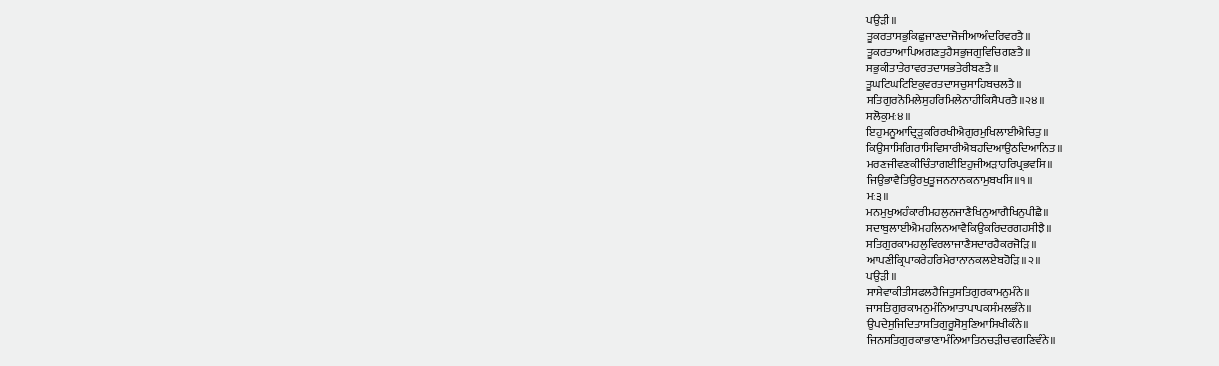ਪਉੜੀ॥
ਤੂਕਰਤਾਸਭੁਕਿਛੁਜਾਣਦਾਜੋਜੀਆਅੰਦਰਿਵਰਤੈ॥
ਤੂਕਰਤਾਆਪਿਅਗਣਤੁਹੈਸਭੁਜਗੁਵਿਚਿਗਣਤੈ॥
ਸਭੁਕੀਤਾਤੇਰਾਵਰਤਦਾਸਭਤੇਰੀਬਣਤੈ॥
ਤੂਘਟਿਘਟਿਇਕੁਵਰਤਦਾਸਚੁਸਾਹਿਬਚਲਤੈ॥
ਸਤਿਗੁਰਨੋਮਿਲੇਸੁਹਰਿਮਿਲੇਨਾਹੀਕਿਸੈਪਰਤੈ॥੨੪॥
ਸਲੋਕੁਮਃ੪॥
ਇਹੁਮਨੂਆਦ੍ਰਿੜੁਕਰਿਰਖੀਐਗੁਰਮੁਖਿਲਾਈਐਚਿਤੁ॥
ਕਿਉਸਾਸਿਗਿਰਾਸਿਵਿਸਾਰੀਐਬਹਦਿਆਉਠਦਿਆਨਿਤ॥
ਮਰਣਜੀਵਣਕੀਚਿੰਤਾਗਈਇਹੁਜੀਅੜਾਹਰਿਪ੍ਰਭਵਸਿ॥
ਜਿਉਭਾਵੈਤਿਉਰਖੁਤੂਜਨਨਾਨਕਨਾਮੁਬਖਸਿ॥੧॥
ਮਃ੩॥
ਮਨਮੁਖੁਅਹੰਕਾਰੀਮਹਲੁਨਜਾਣੈਖਿਨੁਆਗੈਖਿਨੁਪੀਛੈ॥
ਸਦਾਬੁਲਾਈਐਮਹਲਿਨਆਵੈਕਿਉਕਰਿਦਰਗਹਸੀਝੈ॥
ਸਤਿਗੁਰਕਾਮਹਲੁਵਿਰਲਾਜਾਣੈਸਦਾਰਹੈਕਰਜੋੜਿ॥
ਆਪਣੀਕ੍ਰਿਪਾਕਰੇਹਰਿਮੇਰਾਨਾਨਕਲਏਬਹੋੜਿ॥੨॥
ਪਉੜੀ॥
ਸਾਸੇਵਾਕੀਤੀਸਫਲਹੈਜਿਤੁਸਤਿਗੁਰਕਾਮਨੁਮੰਨੇ॥
ਜਾਸਤਿਗੁਰਕਾਮਨੁਮੰਨਿਆਤਾਪਾਪਕਸੰਮਲਭੰਨੇ॥
ਉਪਦੇਸੁਜਿਦਿਤਾਸਤਿਗੁਰੂਸੋਸੁਣਿਆਸਿਖੀਕੰਨੇ॥
ਜਿਨਸਤਿਗੁਰਕਾਭਾਣਾਮੰਨਿਆਤਿਨਚੜੀਚਵਗਣਿਵੰਨੇ॥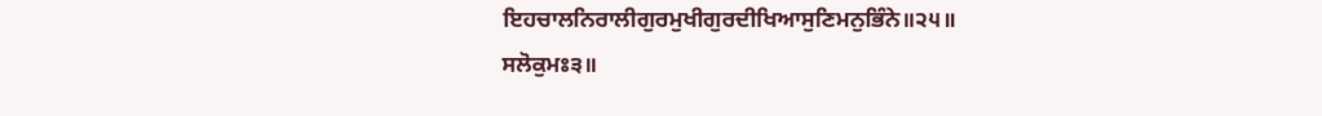ਇਹਚਾਲਨਿਰਾਲੀਗੁਰਮੁਖੀਗੁਰਦੀਖਿਆਸੁਣਿਮਨੁਭਿੰਨੇ॥੨੫॥
ਸਲੋਕੁਮਃ੩॥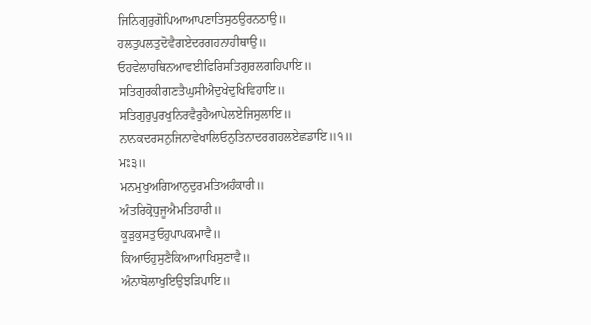ਜਿਨਿਗੁਰੁਗੋਪਿਆਆਪਣਾਤਿਸੁਠਉਰਨਠਾਉ॥
ਹਲਤੁਪਲਤੁਦੋਵੈਗਏਦਰਗਹਨਾਹੀਥਾਉ॥
ਓਹਵੇਲਾਹਥਿਨਆਵਈਫਿਰਿਸਤਿਗੁਰਲਗਹਿਪਾਇ॥
ਸਤਿਗੁਰਕੀਗਣਤੈਘੁਸੀਐਦੁਖੇਦੁਖਿਵਿਹਾਇ॥
ਸਤਿਗੁਰੁਪੁਰਖੁਨਿਰਵੈਰੁਹੈਆਪੇਲਏਜਿਸੁਲਾਇ॥
ਨਾਨਕਦਰਸਨੁਜਿਨਾਵੇਖਾਲਿਓਨੁਤਿਨਾਦਰਗਹਲਏਛਡਾਇ॥੧॥
ਮਃ੩॥
ਮਨਮੁਖੁਅਗਿਆਨੁਦੁਰਮਤਿਅਹੰਕਾਰੀ॥
ਅੰਤਰਿਕ੍ਰੋਧੁਜੂਐਮਤਿਹਾਰੀ॥
ਕੂੜੁਕੁਸਤੁਓਹੁਪਾਪਕਮਾਵੈ॥
ਕਿਆਓਹੁਸੁਣੈਕਿਆਆਖਿਸੁਣਾਵੈ॥
ਅੰਨਾਬੋਲਾਖੁਇਉਝੜਿਪਾਇ॥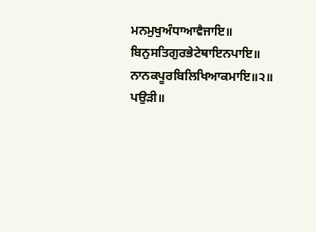ਮਨਮੁਖੁਅੰਧਾਆਵੈਜਾਇ॥
ਬਿਨੁਸਤਿਗੁਰਭੇਟੇਥਾਇਨਪਾਇ॥
ਨਾਨਕਪੂਰਬਿਲਿਖਿਆਕਮਾਇ॥੨॥
ਪਉੜੀ॥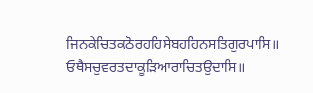ਜਿਨਕੇਚਿਤਕਠੋਰਹਹਿਸੇਬਹਹਿਨਸਤਿਗੁਰਪਾਸਿ॥
ਓਥੈਸਚੁਵਰਤਦਾਕੂੜਿਆਰਾਚਿਤਉਦਾਸਿ॥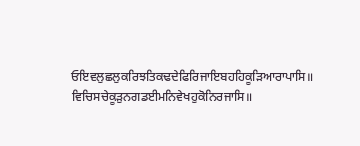ਓਇਵਲੁਛਲੁਕਰਿਝਤਿਕਢਦੇਫਿਰਿਜਾਇਬਹਹਿਕੂੜਿਆਰਾਪਾਸਿ॥
ਵਿਚਿਸਚੇਕੂੜੁਨਗਡਈਮਨਿਵੇਖਹੁਕੋਨਿਰਜਾਸਿ॥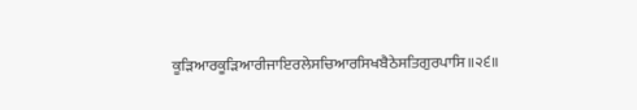ਕੂੜਿਆਰਕੂੜਿਆਰੀਜਾਇਰਲੇਸਚਿਆਰਸਿਖਬੈਠੇਸਤਿਗੁਰਪਾਸਿ॥੨੬॥